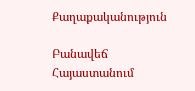Քաղաքականություն

Բանավեճ Հայաստանում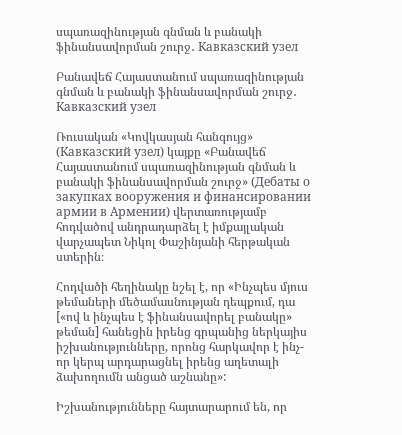սպառազինության գնման և բանակի ֆինանսավորման շուրջ․ Кавказский узел

Բանավեճ Հայաստանում սպառազինության գնման և բանակի ֆինանսավորման շուրջ․ Кавказский узел

Ռուսական «Կովկասյան հանգույց» (Кавказский узел) կայքը «Բանավեճ Հայաստանում սպառազինության գնման և բանակի ֆինանսավորման շուրջ» (Дебаты о закупках вооружения и финансировании армии в Армении) վերտառությամբ հոդվածով անդրադարձել է իմքայլական վարչապետ Նիկոլ Փաշինյանի հերթական ստերին։

Հոդվածի հեղինակը նշել է, որ «Ինչպես մյուս թեմաների մեծամասնության դեպքում, դա [«ով և ինչպես է ֆինանսավորել բանակը» թեման] հանեցին իրենց գրպանից ներկայիս իշխանությունները, որոնց հարկավոր է ինչ-որ կերպ արդարացնել իրենց աղետալի ձախողումն անցած աշնանը»:

Իշխանությունները հայտարարում են, որ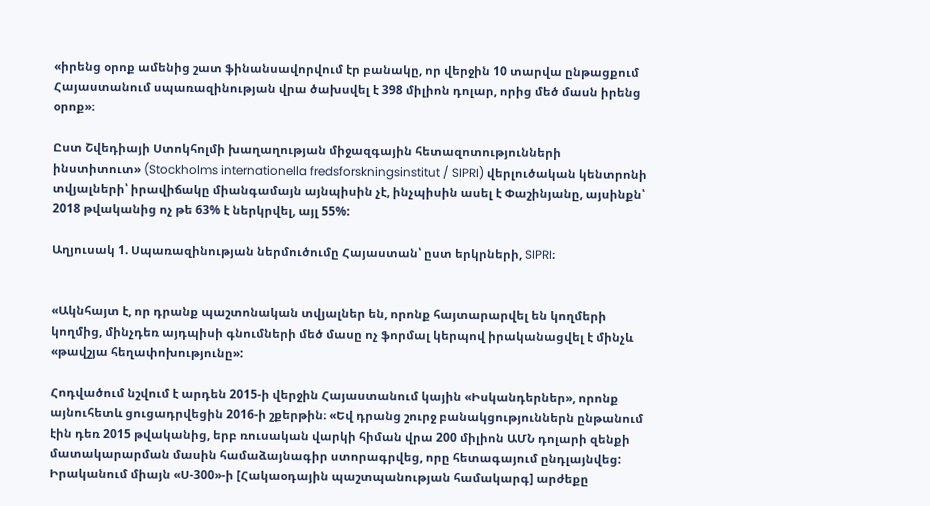«իրենց օրոք ամենից շատ ֆինանսավորվում էր բանակը, որ վերջին 10 տարվա ընթացքում Հայաստանում սպառազինության վրա ծախսվել է 398 միլիոն դոլար, որից մեծ մասն իրենց օրոք»։

Ըստ Շվեդիայի Ստոկհոլմի խաղաղության միջազգային հետազոտությունների ինստիտուտ» (Stockholms internationella fredsforskningsinstitut / SIPRI) վերլուծական կենտրոնի տվյալների՝ իրավիճակը միանգամայն այնպիսին չէ, ինչպիսին ասել է Փաշինյանը, այսինքն՝ 2018 թվականից ոչ թե 63% է ներկրվել, այլ 55%:

Աղյուսակ 1. Սպառազինության ներմուծումը Հայաստան՝ ըստ երկրների, SIPRI։


«Ակնհայտ է, որ դրանք պաշտոնական տվյալներ են, որոնք հայտարարվել են կողմերի կողմից, մինչդեռ այդպիսի գնումների մեծ մասը ոչ ֆորմալ կերպով իրականացվել է մինչև «թավշյա հեղափոխությունը»:

Հոդվածում նշվում է արդեն 2015-ի վերջին Հայաստանում կային «Իսկանդերներ», որոնք այնուհետև ցուցադրվեցին 2016-ի շքերթին։ «Եվ դրանց շուրջ բանակցություններն ընթանում էին դեռ 2015 թվականից, երբ ռուսական վարկի հիման վրա 200 միլիոն ԱՄՆ դոլարի զենքի մատակարարման մասին համաձայնագիր ստորագրվեց, որը հետագայում ընդլայնվեց: Իրականում միայն «Ս-300»-ի [Հակաօդային պաշտպանության համակարգ] արժեքը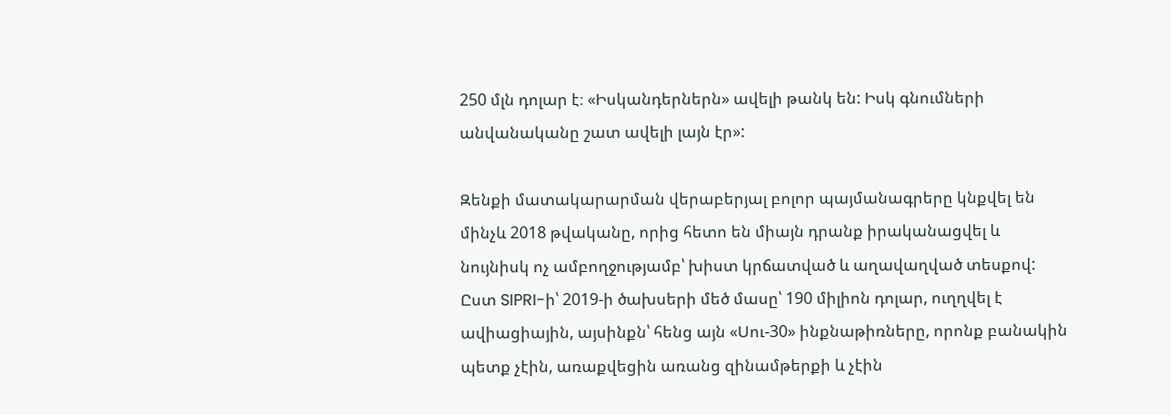250 մլն դոլար է։ «Իսկանդերներն» ավելի թանկ են: Իսկ գնումների անվանականը շատ ավելի լայն էր»:

Զենքի մատակարարման վերաբերյալ բոլոր պայմանագրերը կնքվել են մինչև 2018 թվականը, որից հետո են միայն դրանք իրականացվել և նույնիսկ ոչ ամբողջությամբ՝ խիստ կրճատված և աղավաղված տեսքով: Ըստ SIPRI-ի՝ 2019-ի ծախսերի մեծ մասը՝ 190 միլիոն դոլար, ուղղվել է ավիացիային, այսինքն՝ հենց այն «Սու-30» ինքնաթիռները, որոնք բանակին պետք չէին, առաքվեցին առանց զինամթերքի և չէին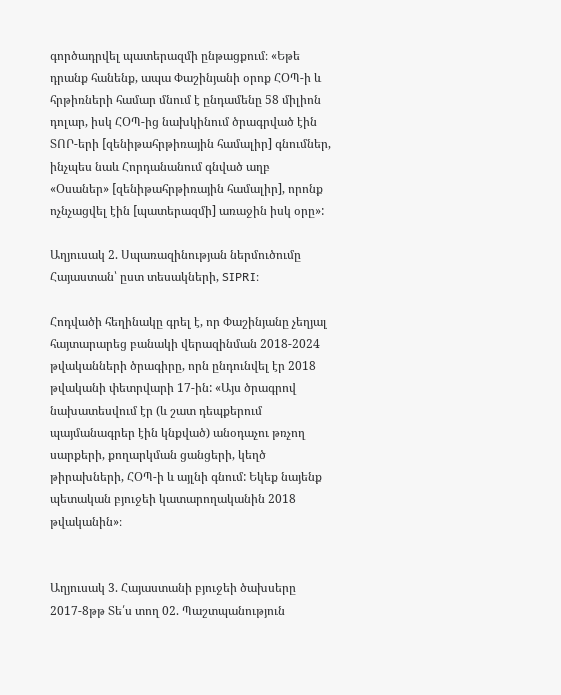գործադրվել պատերազմի ընթացքում։ «Եթե դրանք հանենք, ապա Փաշինյանի օրոք ՀՕՊ-ի և հրթիռների համար մնում է ընդամենը 58 միլիոն դոլար, իսկ ՀՕՊ-ից նախկինում ծրագրված էին ՏՈՐ-երի [զենիթահրթիռային համալիր] գնումներ, ինչպես նաև Հորդանանում գնված աղբ «Օսաներ» [զենիթահրթիռային համալիր], որոնք ոչնչացվել էին [պատերազմի] առաջին իսկ օրը»:

Աղյուսակ 2. Սպառազինության ներմուծումը Հայաստան՝ ըստ տեսակների, SIPRI։

Հոդվածի հեղինակը գրել է, որ Փաշինյանը չեղյալ հայտարարեց բանակի վերազինման 2018-2024 թվականների ծրագիրը, որն ընդունվել էր 2018 թվականի փետրվարի 17-ին: «Այս ծրագրով նախատեսվում էր (և շատ դեպքերում պայմանագրեր էին կնքված) անօդաչու թռչող սարքերի, քողարկման ցանցերի, կեղծ թիրախների, ՀՕՊ-ի և այլնի գնում: Եկեք նայենք պետական բյուջեի կատարողականին 2018 թվականին»։


Աղյուսակ 3. Հայաստանի բյուջեի ծախսերը 2017-8թթ Տե՛ս տող 02. Պաշտպանություն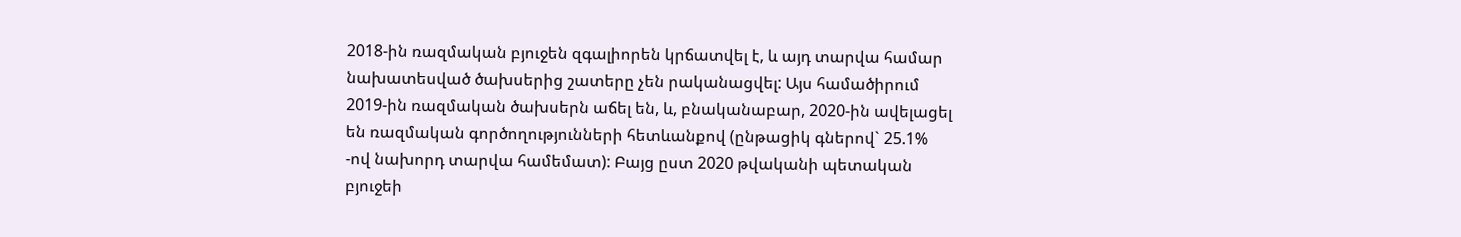2018-ին ռազմական բյուջեն զգալիորեն կրճատվել է, և այդ տարվա համար նախատեսված ծախսերից շատերը չեն րականացվել: Այս համածիրում 2019-ին ռազմական ծախսերն աճել են, և, բնականաբար, 2020-ին ավելացել են ռազմական գործողությունների հետևանքով (ընթացիկ գներով` 25.1% -ով նախորդ տարվա համեմատ): Բայց ըստ 2020 թվականի պետական բյուջեի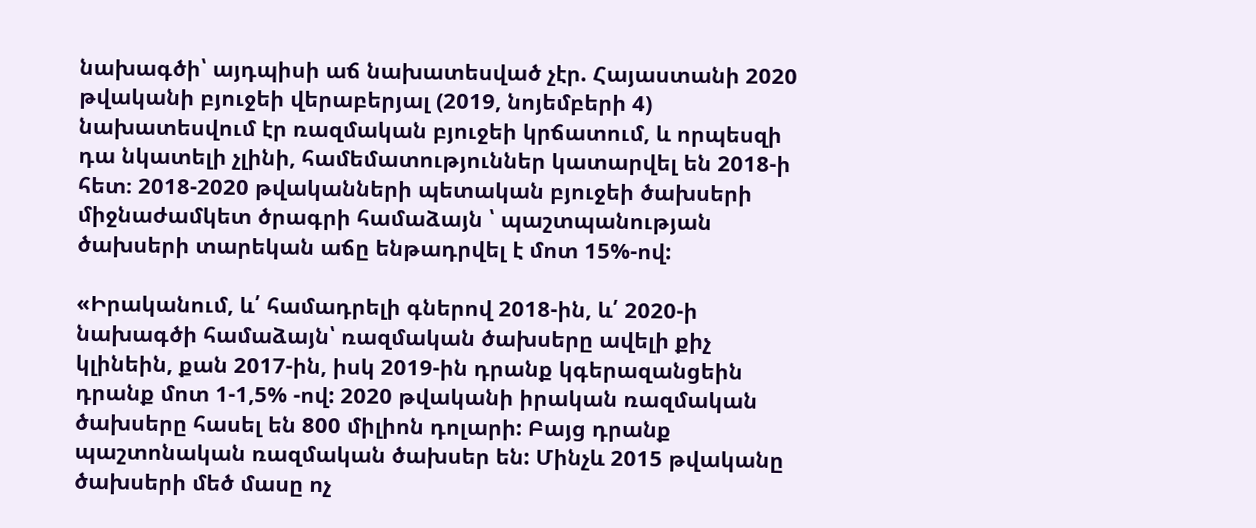նախագծի՝ այդպիսի աճ նախատեսված չէր. Հայաստանի 2020 թվականի բյուջեի վերաբերյալ (2019, նոյեմբերի 4) նախատեսվում էր ռազմական բյուջեի կրճատում, և որպեսզի դա նկատելի չլինի, համեմատություններ կատարվել են 2018-ի հետ։ 2018-2020 թվականների պետական բյուջեի ծախսերի միջնաժամկետ ծրագրի համաձայն ՝ պաշտպանության ծախսերի տարեկան աճը ենթադրվել է մոտ 15%-ով:

«Իրականում, և՛ համադրելի գներով 2018-ին, և՛ 2020-ի նախագծի համաձայն՝ ռազմական ծախսերը ավելի քիչ կլինեին, քան 2017-ին, իսկ 2019-ին դրանք կգերազանցեին դրանք մոտ 1-1,5% -ով: 2020 թվականի իրական ռազմական ծախսերը հասել են 800 միլիոն դոլարի: Բայց դրանք պաշտոնական ռազմական ծախսեր են: Մինչև 2015 թվականը ծախսերի մեծ մասը ոչ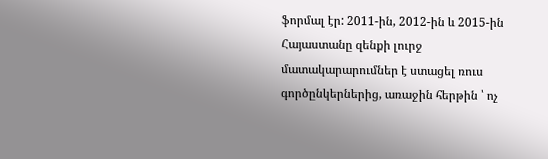ֆորմալ էր: 2011-ին, 2012-ին և 2015-ին Հայաստանը զենքի լուրջ մատակարարումներ է ստացել ռուս գործընկերներից, առաջին հերթին ՝ ոչ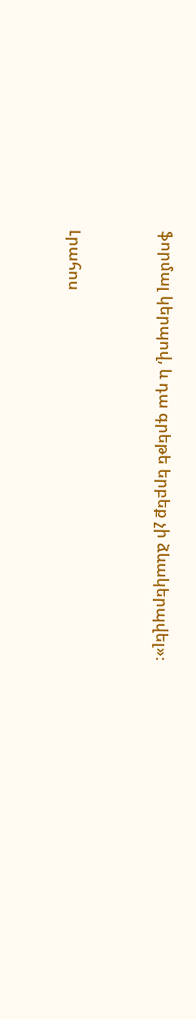ֆորմալ կերպով, և դա գրեթե երբեք չի ձևակերպվել»։


Լրահոս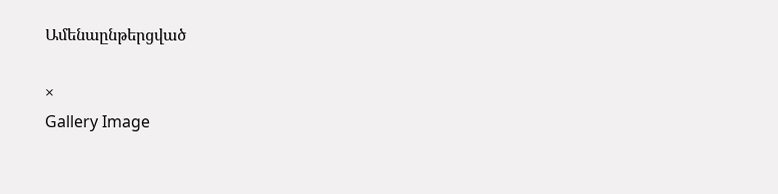Ամենաընթերցված

×
Gallery Image